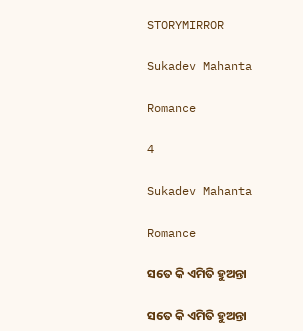STORYMIRROR

Sukadev Mahanta

Romance

4

Sukadev Mahanta

Romance

ସତେ କି ଏମିତି ହୁଅନ୍ତା

ସତେ କି ଏମିତି ହୁଅନ୍ତା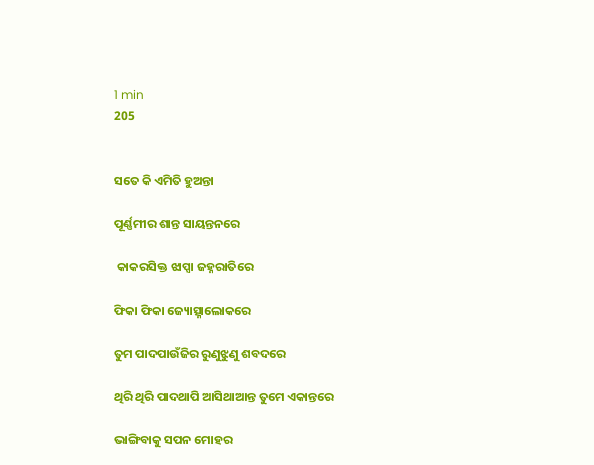1 min
205


ସତେ କି ଏମିତି ହୁଅନ୍ତା

ପୂର୍ଣ୍ଣମୀର ଶାନ୍ତ ସାୟନ୍ତନରେ

 କାକରସିକ୍ତ ଝାପ୍ସା ଜହ୍ନରାତିରେ

ଫିକା ଫିକା ଜ୍ୟୋତ୍ସ୍ନାଲୋକରେ

ତୁମ ପାଦପାଉଁଜିର ରୁଣୁଝୁଣୁ ଶବଦରେ

ଥିରି ଥିରି ପାଦଥାପି ଆସିଥାଆନ୍ତ ତୁମେ ଏକାନ୍ତରେ

ଭାଙ୍ଗିବାକୁ ସପନ ମୋହର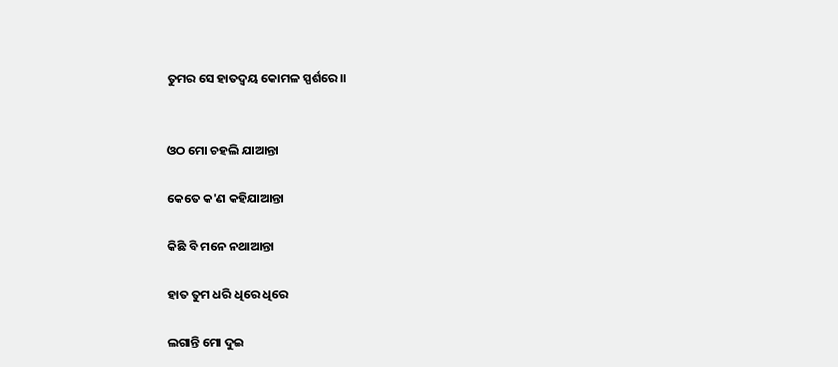ତୁମର ସେ ହାତଦ୍ବୟ କୋମଳ ସ୍ପର୍ଶରେ।।


ଓଠ ମୋ ଚହଲି ଯାଆନ୍ତା

କେତେ କ'ଣ କହିଯାଆନ୍ତା

କିଛି ବି ମନେ ନଥାଆନ୍ତା

ହାତ ତୁମ ଧରି ଧିରେ ଧିରେ

ଲଗାନ୍ତି ମୋ ଦୁଇ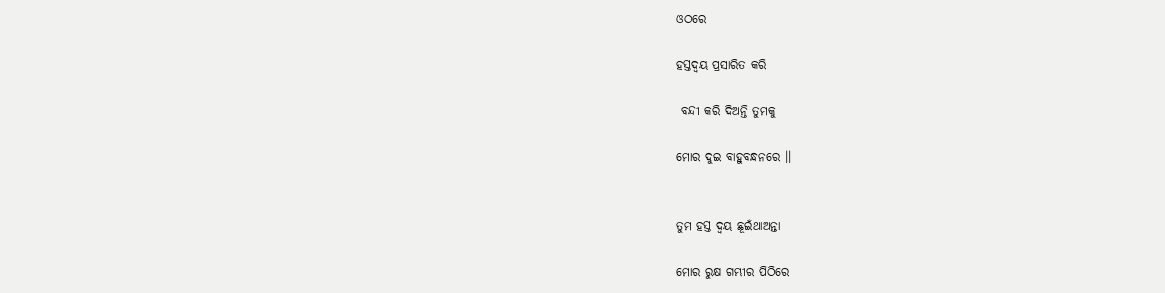ଓଠରେ

ହସ୍ତଦ୍ବୟ ପ୍ରସାରିତ କରି

 ବନ୍ଦୀ କରି ଦିଅନ୍ତି ତୁମକୁ

ମୋର ଦୁଇ ବାହୁବନ୍ଧନରେ ।।


ତୁମ ହସ୍ତ ଦ୍ବୟ ଛୂଇଁଥାଅନ୍ତା

ମୋର ରୁକ୍ଷ ଗମ୍ଭୀର ପିଠିରେ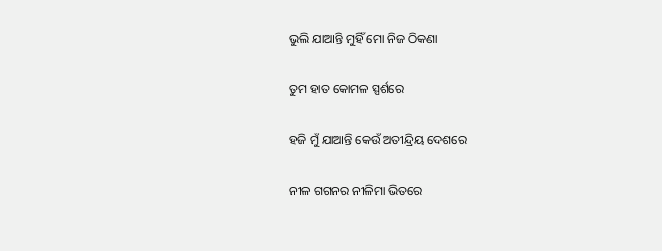ଭୁଲି ଯାଆନ୍ତି ମୁହିଁ ମୋ ନିଜ ଠିକଣା

ତୁମ ହାତ କୋମଳ ସ୍ପର୍ଶରେ

ହଜି ମୁଁ ଯାଆନ୍ତି କେଉଁ ଅତୀନ୍ଦ୍ରିୟ ଦେଶରେ

ନୀଳ ଗଗନର ନୀଳିମା ଭିତରେ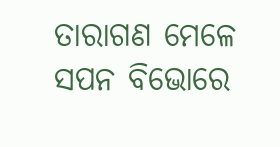ତାରାଗଣ ମେଳେ ସପନ ବିଭୋରେ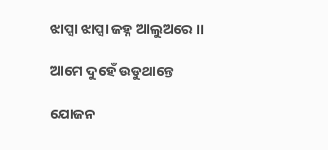ଝାପ୍ସା ଝାପ୍ସା ଜହ୍ନ ଆଲୁଅରେ ।।

ଆମେ ଦୁହେଁ ଉଡୁଥାନ୍ତେ

ଯୋଜନ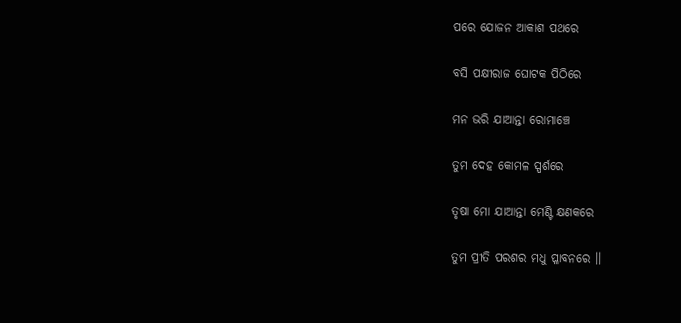ପରେ ଯୋଜନ ଆକାଶ ପଥରେ

ବସି ପକ୍ଷୀରାଜ ଘୋଟକ ପିଠିରେ

ମନ ଭରି ଯାଆନ୍ତା ରୋମାଞ୍ଚେ

ତୁମ ଦେହ କୋମଳ ସ୍ପର୍ଶରେ

ତୃଷା ମୋ ଯାଆନ୍ତା ମେଣ୍ଟି କ୍ଷଣକରେ

ତୁମ ପ୍ରୀତି ପରଶର ମଧୁ ପ୍ଳାବନରେ ।।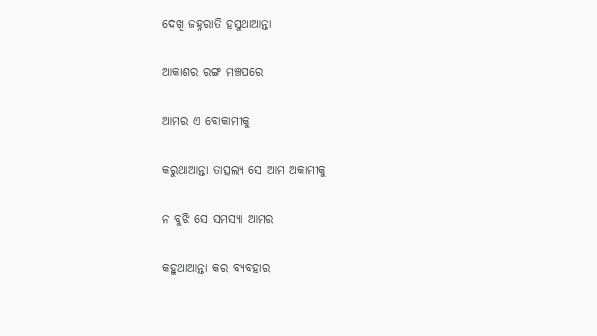ଦେଖି ଜହ୍ନରାତି ହସୁଥାଆନ୍ତା

ଆକାଶର ରଙ୍ଗ ମଞ୍ଚପରେ

ଆମର ଏ ବୋକାମୀକୁ

କରୁଥାଆନ୍ତା ତାତ୍ସଲ୍ୟ ସେ ଆମ ଅକାମୀକୁ

ନ ବୁଝି ସେ ସମସ୍ୟା ଆମର

କହୁଥାଆନ୍ତା କର ବ୍ୟବହାର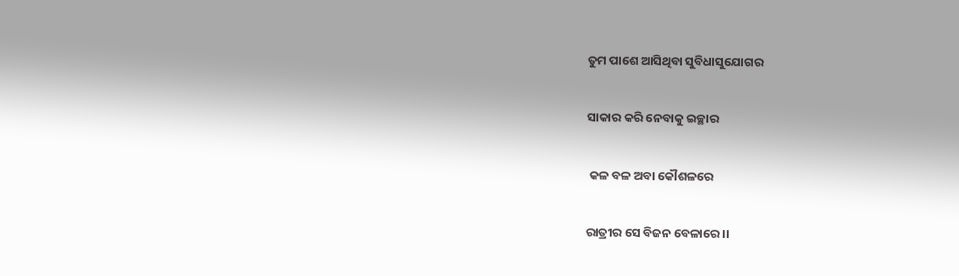ତୁମ ପାଶେ ଆସିଥିବା ସୁବିଧାସୁଯୋଗର

ସାକାର କରି ନେବାକୁ ଇଚ୍ଛାର

 କଳ ବଳ ଅବା କୌଶଳରେ

ରାତ୍ରୀର ସେ ବିଜନ ବେଳାରେ ।।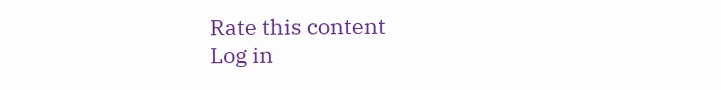Rate this content
Log in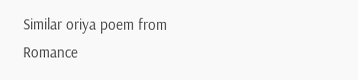Similar oriya poem from Romance